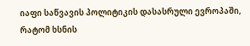იაფი საწვავის პოლიტიკის დასასრული ევროპაში, რატომ ხსნის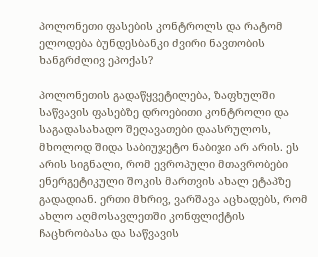პოლონეთი ფასების კონტროლს და რატომ ელოდება ბუნდესბანკი ძვირი ნავთობის ხანგრძლივ ეპოქას?

პოლონეთის გადაწყვეტილება, ზაფხულში საწვავის ფასებზე დროებითი კონტროლი და საგადასახადო შეღავათები დაასრულოს, მხოლოდ შიდა საბიუჯეტო ნაბიჯი არ არის. ეს არის სიგნალი, რომ ევროპული მთავრობები ენერგეტიკული შოკის მართვის ახალ ეტაპზე გადადიან. ერთი მხრივ, ვარშავა აცხადებს, რომ ახლო აღმოსავლეთში კონფლიქტის ჩაცხრობასა და საწვავის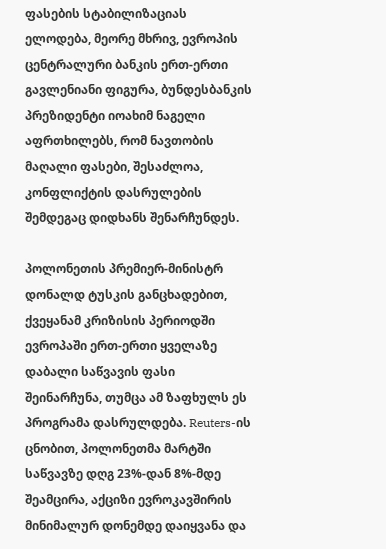ფასების სტაბილიზაციას ელოდება, მეორე მხრივ, ევროპის ცენტრალური ბანკის ერთ-ერთი გავლენიანი ფიგურა, ბუნდესბანკის პრეზიდენტი იოახიმ ნაგელი აფრთხილებს, რომ ნავთობის მაღალი ფასები, შესაძლოა, კონფლიქტის დასრულების შემდეგაც დიდხანს შენარჩუნდეს.

პოლონეთის პრემიერ-მინისტრ დონალდ ტუსკის განცხადებით, ქვეყანამ კრიზისის პერიოდში ევროპაში ერთ-ერთი ყველაზე დაბალი საწვავის ფასი შეინარჩუნა, თუმცა ამ ზაფხულს ეს პროგრამა დასრულდება. Reuters-ის ცნობით, პოლონეთმა მარტში საწვავზე დღგ 23%-დან 8%-მდე შეამცირა, აქციზი ევროკავშირის მინიმალურ დონემდე დაიყვანა და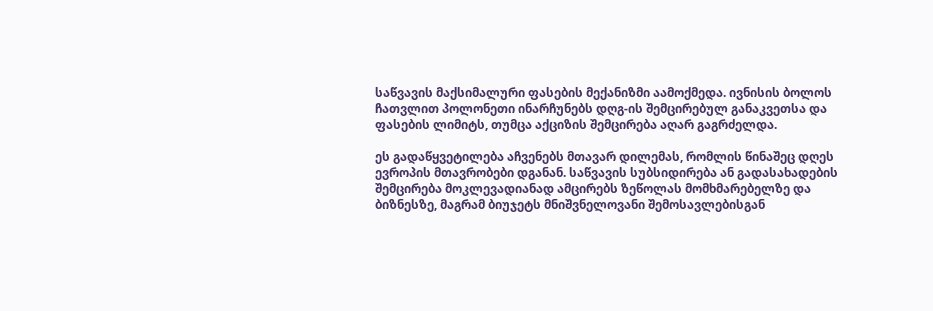საწვავის მაქსიმალური ფასების მექანიზმი აამოქმედა. ივნისის ბოლოს ჩათვლით პოლონეთი ინარჩუნებს დღგ-ის შემცირებულ განაკვეთსა და ფასების ლიმიტს, თუმცა აქციზის შემცირება აღარ გაგრძელდა.

ეს გადაწყვეტილება აჩვენებს მთავარ დილემას, რომლის წინაშეც დღეს ევროპის მთავრობები დგანან. საწვავის სუბსიდირება ან გადასახადების შემცირება მოკლევადიანად ამცირებს ზეწოლას მომხმარებელზე და ბიზნესზე, მაგრამ ბიუჯეტს მნიშვნელოვანი შემოსავლებისგან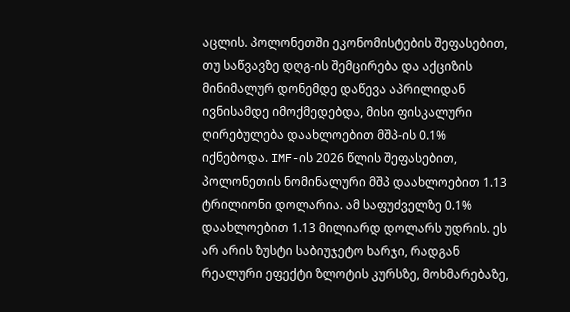აცლის. პოლონეთში ეკონომისტების შეფასებით, თუ საწვავზე დღგ-ის შემცირება და აქციზის მინიმალურ დონემდე დაწევა აპრილიდან ივნისამდე იმოქმედებდა, მისი ფისკალური ღირებულება დაახლოებით მშპ-ის 0.1% იქნებოდა. IMF-ის 2026 წლის შეფასებით, პოლონეთის ნომინალური მშპ დაახლოებით 1.13 ტრილიონი დოლარია. ამ საფუძველზე 0.1% დაახლოებით 1.13 მილიარდ დოლარს უდრის. ეს არ არის ზუსტი საბიუჯეტო ხარჯი, რადგან რეალური ეფექტი ზლოტის კურსზე, მოხმარებაზე,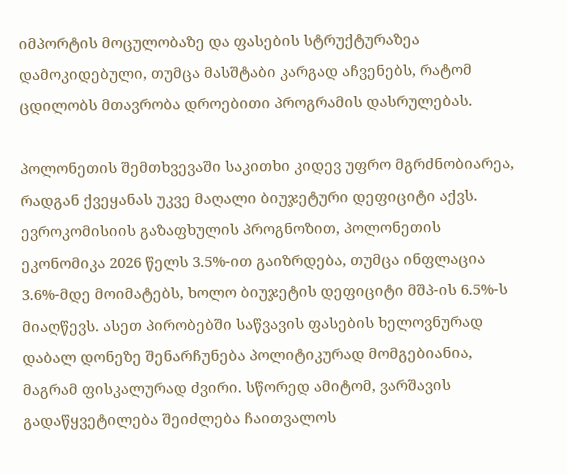იმპორტის მოცულობაზე და ფასების სტრუქტურაზეა დამოკიდებული, თუმცა მასშტაბი კარგად აჩვენებს, რატომ ცდილობს მთავრობა დროებითი პროგრამის დასრულებას.

პოლონეთის შემთხვევაში საკითხი კიდევ უფრო მგრძნობიარეა, რადგან ქვეყანას უკვე მაღალი ბიუჯეტური დეფიციტი აქვს. ევროკომისიის გაზაფხულის პროგნოზით, პოლონეთის ეკონომიკა 2026 წელს 3.5%-ით გაიზრდება, თუმცა ინფლაცია 3.6%-მდე მოიმატებს, ხოლო ბიუჯეტის დეფიციტი მშპ-ის 6.5%-ს მიაღწევს. ასეთ პირობებში საწვავის ფასების ხელოვნურად დაბალ დონეზე შენარჩუნება პოლიტიკურად მომგებიანია, მაგრამ ფისკალურად ძვირი. სწორედ ამიტომ, ვარშავის გადაწყვეტილება შეიძლება ჩაითვალოს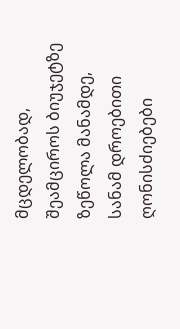მცდელობად, შეამციროს ბიუჯეტზე ზეწოლა მანამდე, სანამ დროებითი ღონისძიებები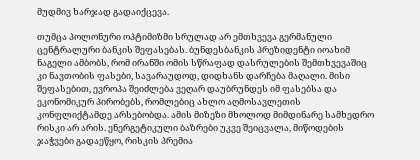მუდმივ ხარჯად გადაიქცევა.

თუმცა პოლონური ოპტიმიზმი სრულად არ ემთხვევა გერმანული ცენტრალური ბანკის შეფასებას. ბუნდესბანკის პრეზიდენტი იოახიმ ნაგელი ამბობს, რომ ირანში ომის სწრაფად დასრულების შემთხვევაშიც კი ნავთობის ფასები, სავარაუდოდ, დიდხანს დარჩება მაღალი. მისი შეფასებით, ევროპა შეიძლება ვეღარ დაუბრუნდეს იმ ფასებსა და ეკონომიკურ პირობებს, რომლებიც ახლო აღმოსავლეთის კონფლიქტამდე არსებობდა. ამის მიზეზი მხოლოდ მიმდინარე სამხედრო რისკი არ არის. ენერგეტიკული ბაზრები უკვე შეიცვალა, მიწოდების ჯაჭვები გადაეწყო, რისკის პრემია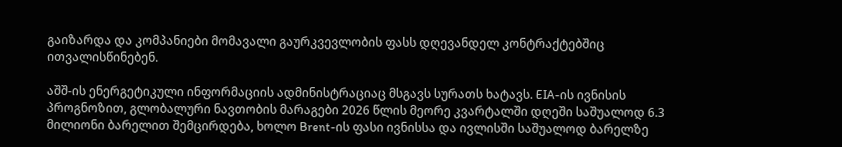გაიზარდა და კომპანიები მომავალი გაურკვევლობის ფასს დღევანდელ კონტრაქტებშიც ითვალისწინებენ.

აშშ-ის ენერგეტიკული ინფორმაციის ადმინისტრაციაც მსგავს სურათს ხატავს. EIA-ის ივნისის პროგნოზით, გლობალური ნავთობის მარაგები 2026 წლის მეორე კვარტალში დღეში საშუალოდ 6.3 მილიონი ბარელით შემცირდება, ხოლო Brent-ის ფასი ივნისსა და ივლისში საშუალოდ ბარელზე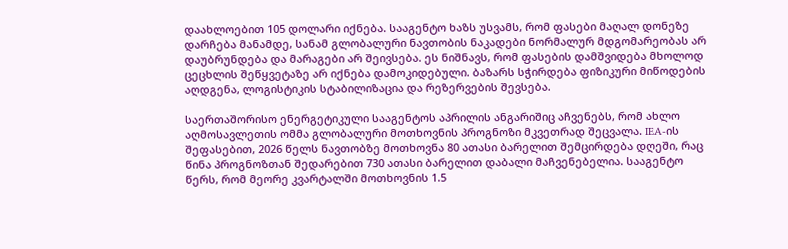დაახლოებით 105 დოლარი იქნება. სააგენტო ხაზს უსვამს, რომ ფასები მაღალ დონეზე დარჩება მანამდე, სანამ გლობალური ნავთობის ნაკადები ნორმალურ მდგომარეობას არ დაუბრუნდება და მარაგები არ შეივსება. ეს ნიშნავს, რომ ფასების დამშვიდება მხოლოდ ცეცხლის შეწყვეტაზე არ იქნება დამოკიდებული. ბაზარს სჭირდება ფიზიკური მიწოდების აღდგენა, ლოგისტიკის სტაბილიზაცია და რეზერვების შევსება.

საერთაშორისო ენერგეტიკული სააგენტოს აპრილის ანგარიშიც აჩვენებს, რომ ახლო აღმოსავლეთის ომმა გლობალური მოთხოვნის პროგნოზი მკვეთრად შეცვალა. IEA-ის შეფასებით, 2026 წელს ნავთობზე მოთხოვნა 80 ათასი ბარელით შემცირდება დღეში, რაც წინა პროგნოზთან შედარებით 730 ათასი ბარელით დაბალი მაჩვენებელია. სააგენტო წერს, რომ მეორე კვარტალში მოთხოვნის 1.5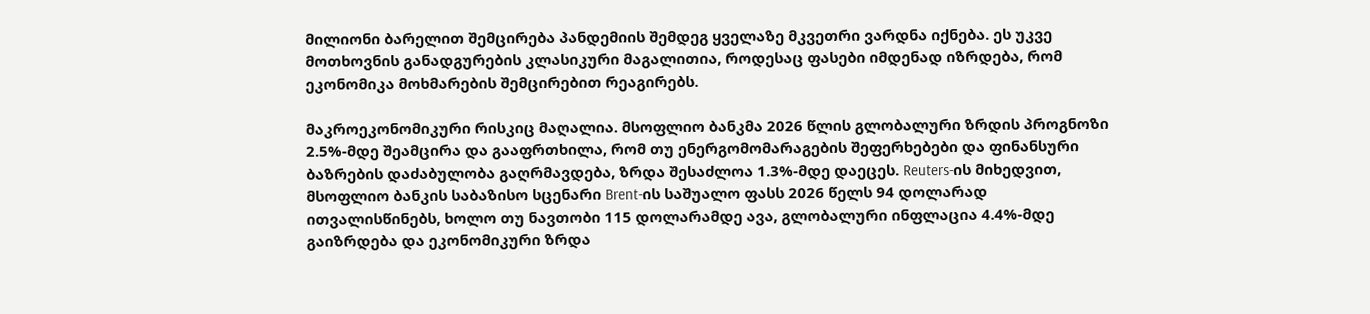მილიონი ბარელით შემცირება პანდემიის შემდეგ ყველაზე მკვეთრი ვარდნა იქნება. ეს უკვე მოთხოვნის განადგურების კლასიკური მაგალითია, როდესაც ფასები იმდენად იზრდება, რომ ეკონომიკა მოხმარების შემცირებით რეაგირებს.

მაკროეკონომიკური რისკიც მაღალია. მსოფლიო ბანკმა 2026 წლის გლობალური ზრდის პროგნოზი 2.5%-მდე შეამცირა და გააფრთხილა, რომ თუ ენერგომომარაგების შეფერხებები და ფინანსური ბაზრების დაძაბულობა გაღრმავდება, ზრდა შესაძლოა 1.3%-მდე დაეცეს. Reuters-ის მიხედვით, მსოფლიო ბანკის საბაზისო სცენარი Brent-ის საშუალო ფასს 2026 წელს 94 დოლარად ითვალისწინებს, ხოლო თუ ნავთობი 115 დოლარამდე ავა, გლობალური ინფლაცია 4.4%-მდე გაიზრდება და ეკონომიკური ზრდა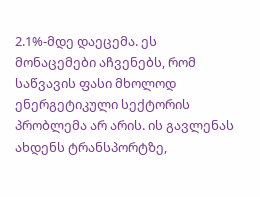2.1%-მდე დაეცემა. ეს მონაცემები აჩვენებს, რომ საწვავის ფასი მხოლოდ ენერგეტიკული სექტორის პრობლემა არ არის. ის გავლენას ახდენს ტრანსპორტზე,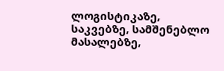ლოგისტიკაზე, საკვებზე, სამშენებლო მასალებზე,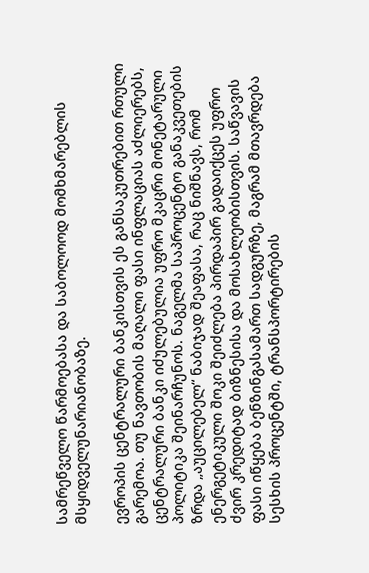სამრეწველო წარმოებასა და საბოლოოდ მომხმარებლის მსყიდველუნარიანობაზე.

ევროპის ცენტრალური ბანკისთვის ეს განსაკუთრებით რთული გარემოა. თუ ნავთობის მაღალი ფასი ინფლაციას აძლიერებს, ცენტრალური ბანკი იძულებულია უფრო მკაცრი მონეტარული პოლიტიკა შეინარჩუნოს. ნაგელმა საპროცენტო განაკვეთების ზრდა „აუცილებელ“ ნაბიჯად შეაფასა, რაც ნიშნავს, რომ ენერგეტიკული შოკი შეიძლება პირდაპირ გადაიქცეს უფრო ძვირ კრედიტად ბიზნესისა და მოსახლეობისთვის. საწვავის ფასი იწყება ბენზინგასამართ სადგურზე, მაგრამ მთავრდება სესხის პროცენტში, ტრანსპორტირების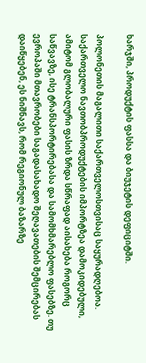ხარჯში, პროდუქტის ფასსა და ბიუჯეტის დეფიციტში.

პოლონეთის მაგალითი საქართველოსთვისაც საყურადღებოა. საქართველო ნავთობპროდუქტების იმპორტზეა დამოკიდებული, ამიტომ გლობალური ფასის ზრდა სწრაფად აისახება როგორც საწვავზე, ისე ტრანსპორტირებასა და სამომხმარებლო ფასებზე. თუ ევროპაში მთავრობები საგადასახადო შეღავათების შემცირებას დაიწყებენ, ეს ნიშნავს, რომ რეგიონულ ბაზარზე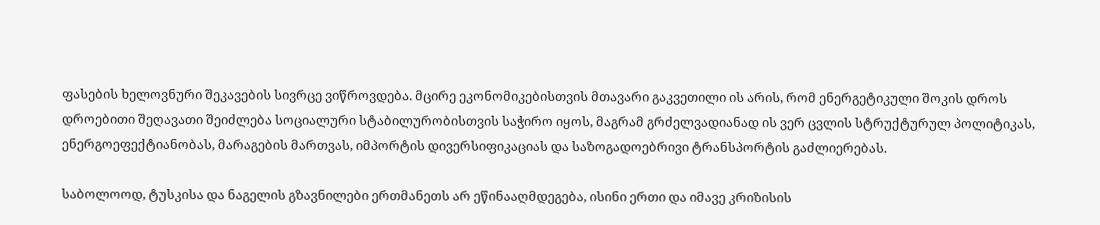ფასების ხელოვნური შეკავების სივრცე ვიწროვდება. მცირე ეკონომიკებისთვის მთავარი გაკვეთილი ის არის, რომ ენერგეტიკული შოკის დროს დროებითი შეღავათი შეიძლება სოციალური სტაბილურობისთვის საჭირო იყოს, მაგრამ გრძელვადიანად ის ვერ ცვლის სტრუქტურულ პოლიტიკას, ენერგოეფექტიანობას, მარაგების მართვას, იმპორტის დივერსიფიკაციას და საზოგადოებრივი ტრანსპორტის გაძლიერებას.

საბოლოოდ, ტუსკისა და ნაგელის გზავნილები ერთმანეთს არ ეწინააღმდეგება, ისინი ერთი და იმავე კრიზისის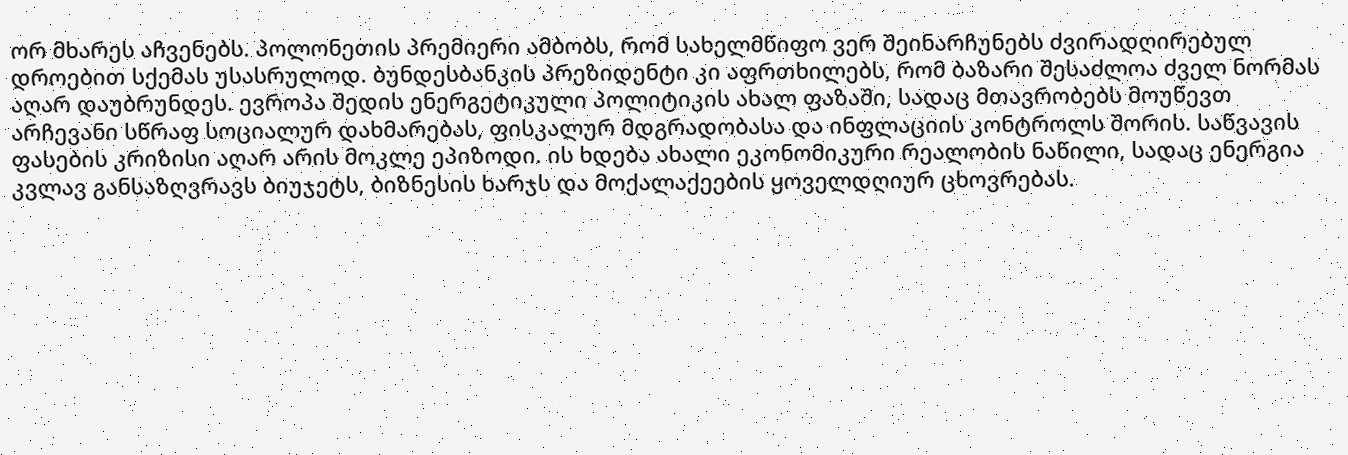ორ მხარეს აჩვენებს. პოლონეთის პრემიერი ამბობს, რომ სახელმწიფო ვერ შეინარჩუნებს ძვირადღირებულ დროებით სქემას უსასრულოდ. ბუნდესბანკის პრეზიდენტი კი აფრთხილებს, რომ ბაზარი შესაძლოა ძველ ნორმას აღარ დაუბრუნდეს. ევროპა შედის ენერგეტიკული პოლიტიკის ახალ ფაზაში, სადაც მთავრობებს მოუწევთ არჩევანი სწრაფ სოციალურ დახმარებას, ფისკალურ მდგრადობასა და ინფლაციის კონტროლს შორის. საწვავის ფასების კრიზისი აღარ არის მოკლე ეპიზოდი. ის ხდება ახალი ეკონომიკური რეალობის ნაწილი, სადაც ენერგია კვლავ განსაზღვრავს ბიუჯეტს, ბიზნესის ხარჯს და მოქალაქეების ყოველდღიურ ცხოვრებას.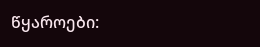წყაროები: